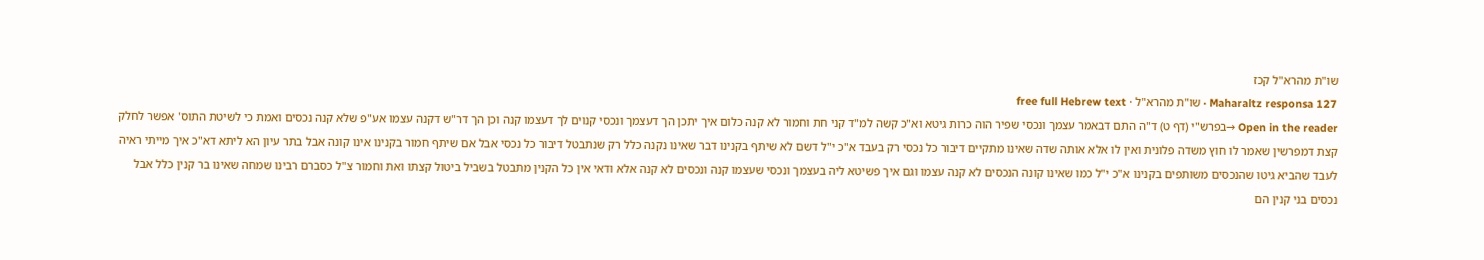שו"ת מהרא"ל קכז
Maharaltz responsa 127 · שו"ת מהרא"ל · free full Hebrew text
Open in the reader →בפרש"י (דף ט) ד"ה התם דבאמר עצמך ונכסי שפיר הוה כרות גיטא וא"כ קשה למ"ד קני חת וחמור לא קנה כלום איך יתכן הך דעצמך ונכסי קנוים לך דעצמו קנה וכן הך דר"ש דקנה עצמו אע"פ שלא קנה נכסים ואמת כי לשיטת התוס' אפשר לחלק קצת דמפרשין שאמר לו חוץ משדה פלונית ואין לו אלא אותה שדה שאינו מתקיים דיבור כל נכסי רק בעבד א"כ י"ל דשם לא שיתף בקנינו דבר שאינו נקנה כלל רק שנתבטל דיבור כל נכסי אבל אם שיתף חמור בקנינו אינו קונה אבל בתר עיון הא ליתא דא"כ איך מייתי ראיה לעבד שהביא גיטו שהנכסים משותפים בקנינו א"כ י"ל כמו שאינו קונה הנכסים לא קנה עצמו וגם איך פשיטא ליה בעצמך ונכסי שעצמו קנה ונכסים לא קנה אלא ודאי אין כל הקנין מתבטל בשביל ביטול קצתו ואת וחמור צ"ל כסברם רבינו שמחה שאינו בר קנין כלל אבל נכסים בני קנין הם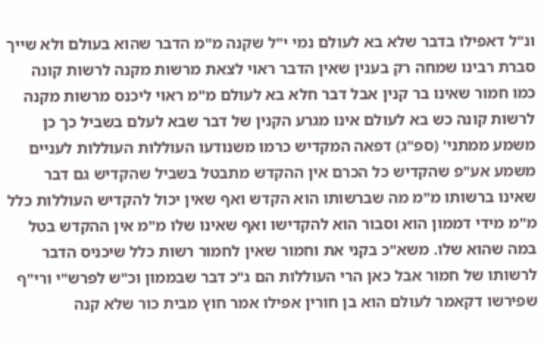ונ"ל דאפילו בדבר שלא בא לעולם נמי י"ל שקנה מ"מ הדבר שהוא בעולם ולא שייך סברת רבינו שמחה רק בענין שאין הדבר ראוי לצאת מרשות מקנה לרשות קונה כמו חמור שאינו בר קנין אבל דבר חלא בא לעולם מ"מ ראוי ליכנס מרשות מקנה לרשות קונה כש בא לעולם אינו מגרע הקנין של דבר שבא לעלם בשביל כך כן משמע ממתני' (ספ"ג) דפאה המקדיש כרמו משנודעו העוללות העוללות לעניים משמע אע"פ שהקדיש כל הכרם אין ההקדש מתבטל בשביל שהקדיש גם דבר שאינו ברשותו מ"מ מה שברשותו הוא הקדש ואף שאין יכול להקדיש העוללות כלל מ"מ מידי דממון הוא וסבור הוא להקדישו ואף שאינו שלו מ"מ אין ההקדש בטל במה שהוא שלו. משא"כ בקני את וחמור שאין לחמור רשות כלל שיכניס הדבר לרשותו של חמור אבל כאן הרי העוללות הם ג"כ דבר שבממון וכ"ש לפרש"י ורי"ף שפירשו דקאמר לעולם הוא בן חורין אפילו אמר חוץ מבית כור שלא קנה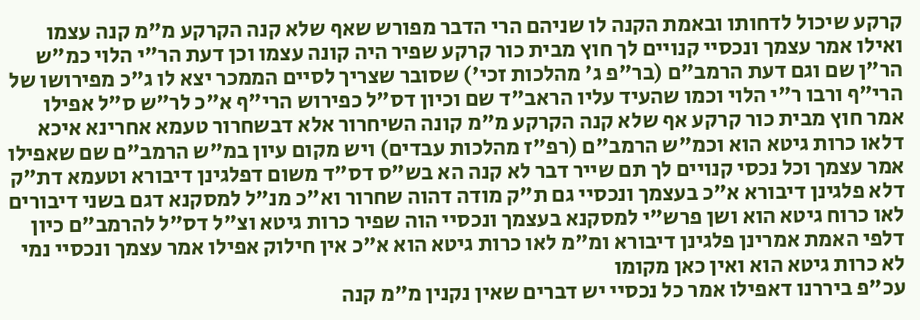קרקע שיכול לדחותו ובאמת הקנה לו שניהם הרי הדבר מפורש שאף שלא קנה הקרקע מ"מ קנה עצמו ואילו אמר עצמך ונכסיי קנויים לך חוץ מבית כור קרקע שפיר היה קונה עצמו וכן דעת הר"י הלוי כמ"ש הר"ן שם וגם דעת הרמב"ם (בר"פ ג' מהלכות זכי') שסובר שצריך לסיים הממכר יצא לו ג"כ מפירושו של הרי"ף ורבו ר"י הלוי וכמו שהעיד עליו הראב"ד שם וכיון דס"ל כפירוש הרי"ף א"כ לר"ש ס"ל אפילו אמר חוץ מבית כור קרקע אף שלא קנה הקרקע מ"מ קונה השיחרור אלא דבשחרור טעמא אחרינא איכא דלאו כרות גיטא הוא וכמ"ש הרמב"ם (רפ"ז מהלכות עבדים) ויש מקום עיון במ"ש הרמב"ם שם שאפילו אמר עצמך וכל נכסי קנויים לך תם שייר דבר לא קנה הא בש"ס דס"ד משום דפלגינן דיבורא וטעמא דת"ק דלא פלגינן דיבורא א"כ בעצמך ונכסיי גם ת"ק מודה דהוה שחרור וא"כ מנ"ל למסקנא דגם בשני דיבורים לאו כרוח גיטא הוא ושן פרש"י למסקנא בעצמך ונכסיי הוה שפיר כרות גיטא וצ"ל דס"ל להרמב"ם כיון דלפי האמת אמרינן פלגינן דיבורא ומ"מ לאו כרות גיטא הוא א"כ אין חילוק אפילו אמר עצמך ונכסיי נמי לא כרות גיטא הוא ואין כאן מקומו
עכ"פ ביררנו דאפילו אמר כל נכסיי יש דברים שאין נקנין מ"מ קנה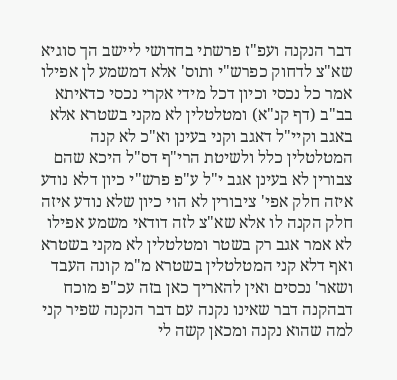דבר הנקנה ועפ"ז פרשתי בחדושי ליישב הך סוגיא שא"צ לדחוק כפרש"י ותוס' אלא דמשמע לן אפילו אמר כל נכסי וכיון דכל מידי אקרי נכסי כדאיתא בב"ב (דף קנ"א) ומטלטלין לא מקני בשטרא אלא באגב וקיי"ל דאגב וקני בעינן וא"כ לא קנה המטלטלין כלל ולשיטת הרי"ף דס"ל היכא שהם צבורין לא בעינן אגב י"ל ע"פ פרש"י כיון דלא נודע איזה חלק אפי' ציבורין לא הוי כיון שלא נודע איזה חלק הקנה לו אלא שא"צ לזה דודאי משמע אפילו לא אמר אגב רק בשטר ומטלטלין לא מקני בשטרא ואף דלא קני המטלטלין בשטרא מ"מ קונה העבד ושאר' נכסים ואין להאריך כאן בזה עכ"פ מוכח דבהקנה דבר שאינו נקנה עם דבר הנקנה שפיר קני למה שהוא נקנה ומכאן קשה לי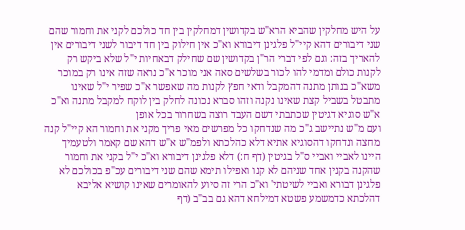על היש מחלקין שהביא הרא"ש בקדושין דמחלקין בין חד כולכם לקני את וחמור שהם שני דיבורים דהא קיי"ל פלגינן דיבורא וא"כ אין חילוק בין חד דיבור לשני דיבורים אין להאריך בזה: וגם לפי דברי הר"ן בקדושין שם שחילק דבאחיות י"ל שלא ביקש רק לקנות כולם ומדמי להו לכור בשלשים סאה אני מוכר א"כ נראה שזה אינו רק במוכר משא"כ בנותן מתנה דהמקבל ודאי חפץ לקנות מה שאפשר א"כ שפיר י"ל שאינו מתבטל בשביל קצת שאינו נקנה וזהו סברא נכונה לחלק בין לוקח למקבל מתנה וא"כ א"ש סוגיא דגיטין שכתבתי דשם העבד רוצה בשחרור בכל אופן
ועם מ"ש נתיישב ג"כ מה שנדחקו כל מפרשים מאי פריך מקני את וחמור הא קיי"ל קנה מחצה ונדחקו דהסוגיא אתיא דלא כהלכתא ולפמ"ש א"ש דהא שם קאמר ולטעמיך היינו לאביי ואביי ס"ל בגיטין (דף ח:) דלא פלגינן דיבורא וא"כ י"ל בקני את וחמור שהקנה בקנין אחד שניהם לא קנו ואפילו תימא שהם שני דיבורים עכ"פ בכולכם לא פלגינן דבורא ואביי לשיטתי' וא"כ הרי זה סיוע להאומרים שאינו קושיא אליבא דהלכתא כדמשמע פשטא דמילחא דהא גם בב"ב (דף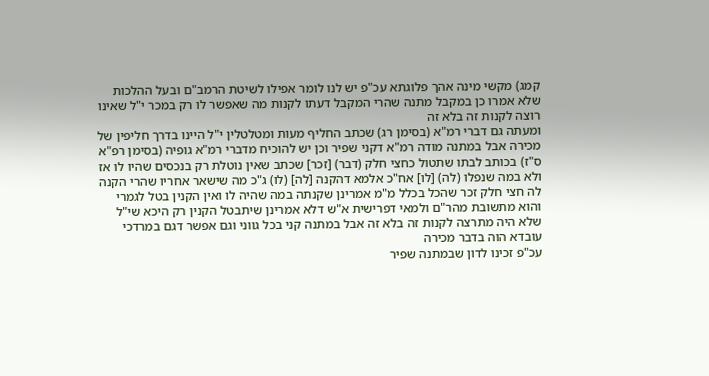קמג) מקשי מינה אהך פלוגתא עכ"פ יש לנו לומר אפילו לשיטת הרמב"ם ובעל ההלכות שלא אמרו כן במקבל מתנה שהרי המקבל דעתו לקנות מה שאפשר לו רק במכר י"ל שאינו רוצה לקנות זה בלא זה
ומעתה גם דברי רמ"א (בסימן רג) שכתב החליף מעות ומטלטלין י"ל היינו בדרך חליפין של מכירה אבל במתנה מודה רמ"א דקני שפיר וכן יש להוכיח מדברי רמ"א גופיה (בסימן רפ"א ס"ז) בכותב לבתו שתטול כחצי חלק (דבר) [זכר] שכתב שאין נוטלת רק בנכסים שהיו לו אז ולא במה שנפלו (לה) [לו] אח"כ אלמא דהקנה [לה] (לו) ג"כ מה שישאר אחריו שהרי הקנה לה חצי חלק זכר שהכל בכלל מ"מ אמרינן שקנתה במה שהיה לו ואין הקנין בטל לגמרי והוא מתשובת מהר"ם ולמאי דפרישית א"ש דלא אמרינן שיתבטל הקנין רק היכא שי"ל שלא היה מתרצה לקנות זה בלא זה אבל במתנה קני בכל גווני וגם אפשר דגם במרדכי עובדא הוה בדבר מכירה
עכ"פ זכינו לדון שבמתנה שפיר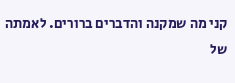קני מה שמקנה והדברים ברורים. לאמתה של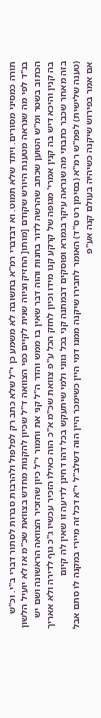תורה כמסיני מסורים. ויתד שלא תמוט. וא דבדברי רמ"א בתשובה לא משמע כן י"ל שלא כתב רק לפלפול ולהרבות סברות לסתור דברי ב"י. וכ"ש בנ"ד לפי מה שנראה מטענת היורש שקודם [מותו[ החזיק וציוה שנית לקיים כפי הצוואה ד"ל שכיון להקנות מחדש בצוואת שכ"מ אז לא יועיל הלשון הכתוב בשטר ומ"ש הטוען שכתב שהרשה לדור בחנות והוה דבר שאין בו ממש והדר ה"ל קני את וחמור י"ל כיון שהזכיר הצוואה הראשונה ושם יש בה קנין והיכא דיש בה קנין אמרי' מגופה של קרקע קנו מידו וכיון לחזק הכל ע"פ צוואת שכ"מ א"כ הוה כאילו הזכיר עכשיו ג"כ גוף לדירה ולא אאריך בזה מאחר שכבר כתבתי מה שנראה עיקר בגמרא ופוסקים דבמתנה קני בכל גווני ולמי שיתעקש בכל דהו דחינן לדיעה זו שאין לה קיום
(טענה שלישית) לפמ"ש רמ"א (בסימן רט ס"ד) האומר לחבירו שיקנה ממנו דמי היין כשימכר היין הוה דשלב"ל י"א דכל זה מיירי במקנה לו סתם אבל אם אמר בפירוש שיקנה כשיהיה בעולם קנה אע"פ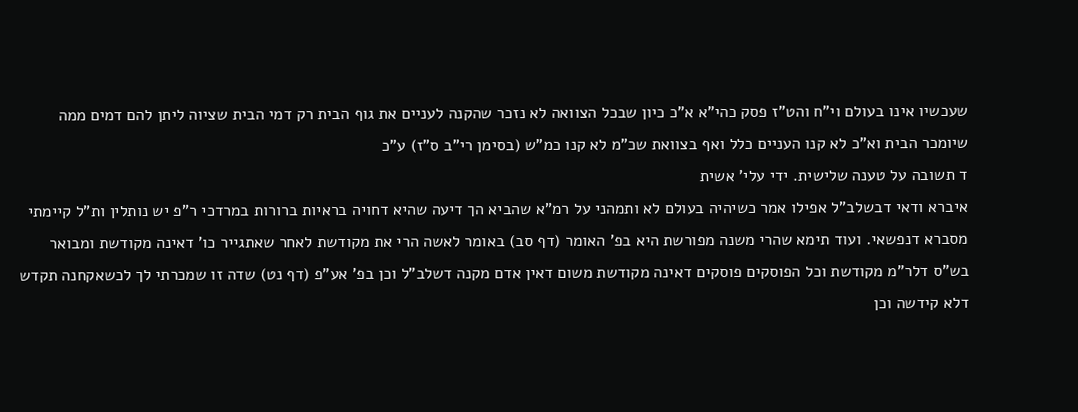שעכשיו אינו בעולם וי"ח והט"ז פסק כהי"א א"כ כיון שבכל הצוואה לא נזכר שהקנה לעניים את גוף הבית רק דמי הבית שציוה ליתן להם דמים ממה שיומכר הבית וא"כ לא קנו העניים כלל ואף בצוואת שכ"מ לא קנו כמ"ש (בסימן רי"ב ס"ז) ע"כ
ד תשובה על טענה שלישית. ידי עלי' אשית
איברא ודאי דבשלב"ל אפילו אמר כשיהיה בעולם לא ותמהני על רמ"א שהביא הך דיעה שהיא דחויה בראיות ברורות במרדכי ר"פ יש נותלין ות"ל קיימתי מסברא דנפשאי. ועוד תימא שהרי משנה מפורשת היא בפ' האומר (דף סב) באומר לאשה הרי את מקודשת לאחר שאתגייר כו' דאינה מקודשת ומבואר בש"ס דלר"מ מקודשת וכל הפוסקים פוסקים דאינה מקודשת משום דאין אדם מקנה דשלב"ל וכן בפ' אע"פ (דף נט) שדה זו שמכרתי לך לכשאקחנה תקדש דלא קידשה וכן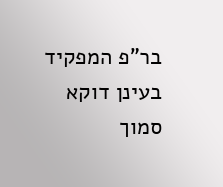בר"פ המפקיד בעינן דוקא סמוך